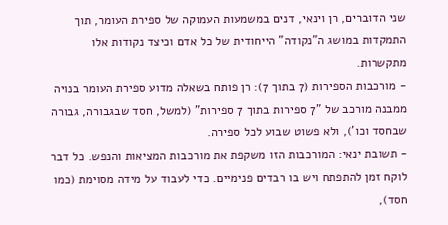שני הדוברים, רן וינאי, דנים במשמעות העמוקה של ספירת העומר, תוך התמקדות במושג ה"נקודה" הייחודית של כל אדם וכיצד נקודות אלו מתקשרות.
- מורכבות הספירות (7 בתוך 7): רן פותח בשאלה מדוע ספירת העומר בנויה ממבנה מורכב של "7 ספירות בתוך 7 ספירות" (למשל, חסד שבגבורה, גבורה שבחסד וכו'), ולא פשוט שבוע לכל ספירה.
- תשובת ינאי: המורכבות הזו משקפת את מורכבות המציאות והנפש. כל דבר לוקח זמן להתפתח ויש בו רבדים פנימיים. כדי לעבוד על מידה מסוימת (כמו חסד),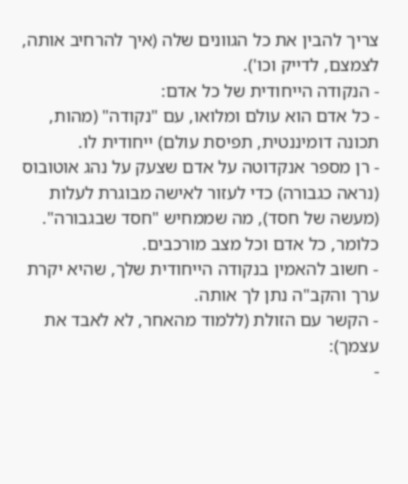צריך להבין את כל הגוונים שלה (איך להרחיב אותה, לצמצם, לדייק וכו').
- הנקודה הייחודית של כל אדם:
- כל אדם הוא עולם ומלואו, עם "נקודה" (מהות, תכונה דומיננטית, תפיסת עולם) ייחודית לו.
- רן מספר אנקדוטה על אדם שצעק על נהג אוטובוס (נראה כגבורה) כדי לעזור לאישה מבוגרת לעלות (מעשה של חסד), מה שממחיש "חסד שבגבורה". כלומר, כל אדם וכל מצב מורכבים.
- חשוב להאמין בנקודה הייחודית שלך, שהיא יקרת ערך והקב"ה נתן לך אותה.
- הקשר עם הזולת (ללמוד מהאחר, לא לאבד את עצמך):
-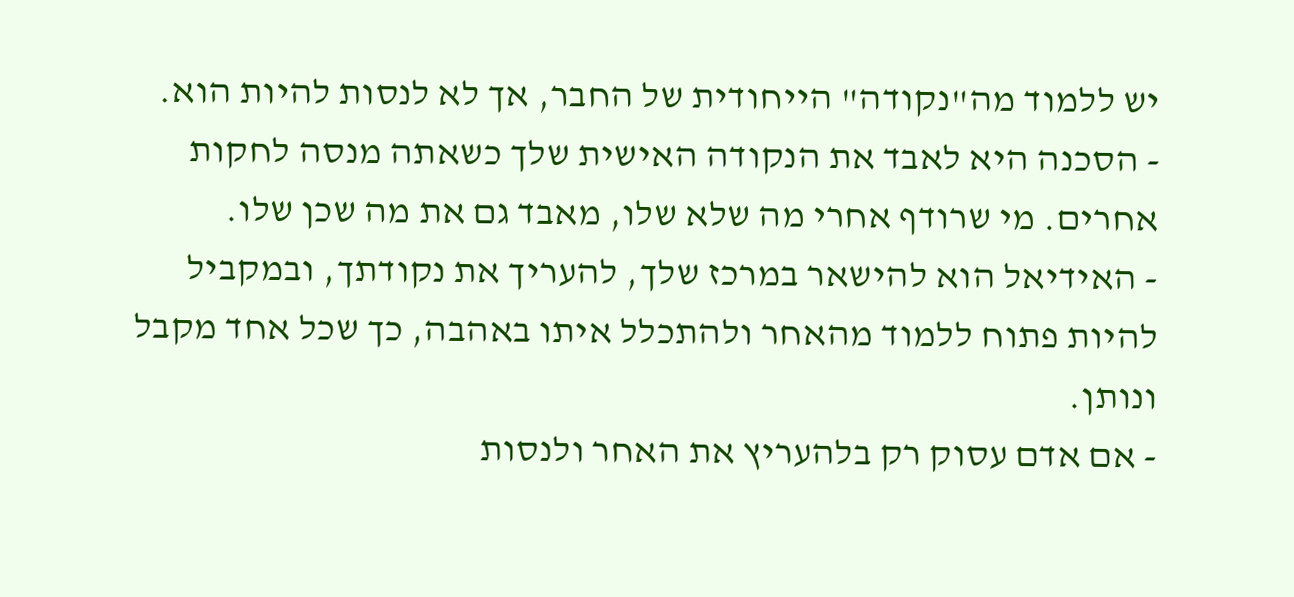יש ללמוד מה"נקודה" הייחודית של החבר, אך לא לנסות להיות הוא.
- הסכנה היא לאבד את הנקודה האישית שלך כשאתה מנסה לחקות אחרים. מי שרודף אחרי מה שלא שלו, מאבד גם את מה שכן שלו.
- האידיאל הוא להישאר במרכז שלך, להעריך את נקודתך, ובמקביל להיות פתוח ללמוד מהאחר ולהתכלל איתו באהבה, כך שכל אחד מקבל ונותן.
- אם אדם עסוק רק בלהעריץ את האחר ולנסות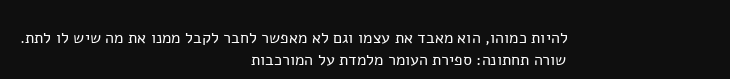להיות כמוהו, הוא מאבד את עצמו וגם לא מאפשר לחבר לקבל ממנו את מה שיש לו לתת.
שורה תחתונה: ספירת העומר מלמדת על המורכבות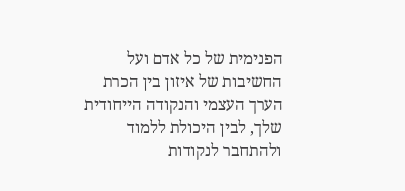הפנימית של כל אדם ועל החשיבות של איזון בין הכרת הערך העצמי והנקודה הייחודית שלך, לבין היכולת ללמוד ולהתחבר לנקודות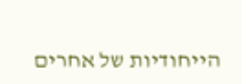הייחודיות של אחרים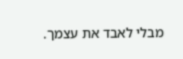מבלי לאבד את עצמך.